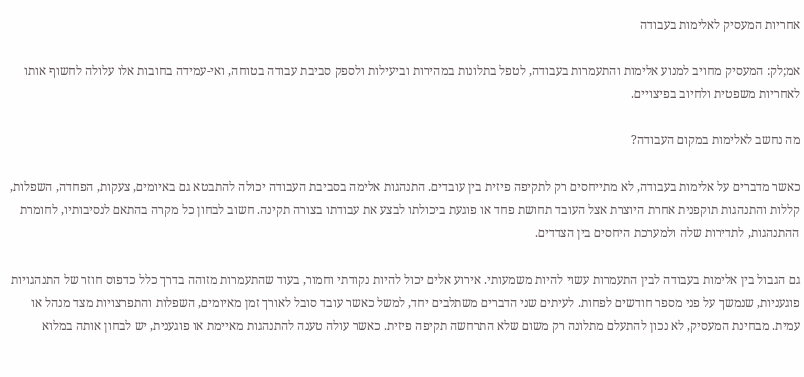אחריות המעסיק לאלימות בעבודה

אמ;לק: המעסיק מחויב למנוע אלימות והתעמרות בעבודה, לטפל בתלונות במהירות וביעילות ולספק סביבת עבודה בטוחה, ואי-עמידה בחובות אלו עלולה לחשוף אותו לאחריות משפטית ולחיוב בפיצויים.

מה נחשב לאלימות במקום העבודה?

כאשר מדברים על אלימות בעבודה, לא מתייחסים רק לתקיפה פיזית בין עובדים. התנהגות אלימה בסביבת העבודה יכולה להתבטא גם באיומים, צעקות, הפחדה, השפלות, קללות והתנהגות תוקפנית אחרת היוצרת אצל העובד תחושת פחד או פוגעת ביכולתו לבצע את עבודתו בצורה תקינה. חשוב לבחון כל מקרה בהתאם לנסיבותיו, לחומרת ההתנהגות, לתדירות שלה ולמערכת היחסים בין הצדדים.

גם הגבול בין אלימות בעבודה לבין התעמרות עשוי להיות משמעותי. אירוע אלים יכול להיות נקודתי וחמור, בעוד שהתעמרות מזוהה בדרך כלל כדפוס חוזר של התנהגויות פוגעניות, שנמשך על פני מספר חודשים לפחות. לעיתים שני הדברים משתלבים יחד, למשל כאשר עובד סובל לאורך זמן מאיומים, השפלות והתפרצויות מצד מנהל או עמית. מבחינת המעסיק, לא נכון להתעלם מתלונה רק משום שלא התרחשה תקיפה פיזית. כאשר עולה טענה להתנהגות מאיימת או פוגענית, יש לבחון אותה במלוא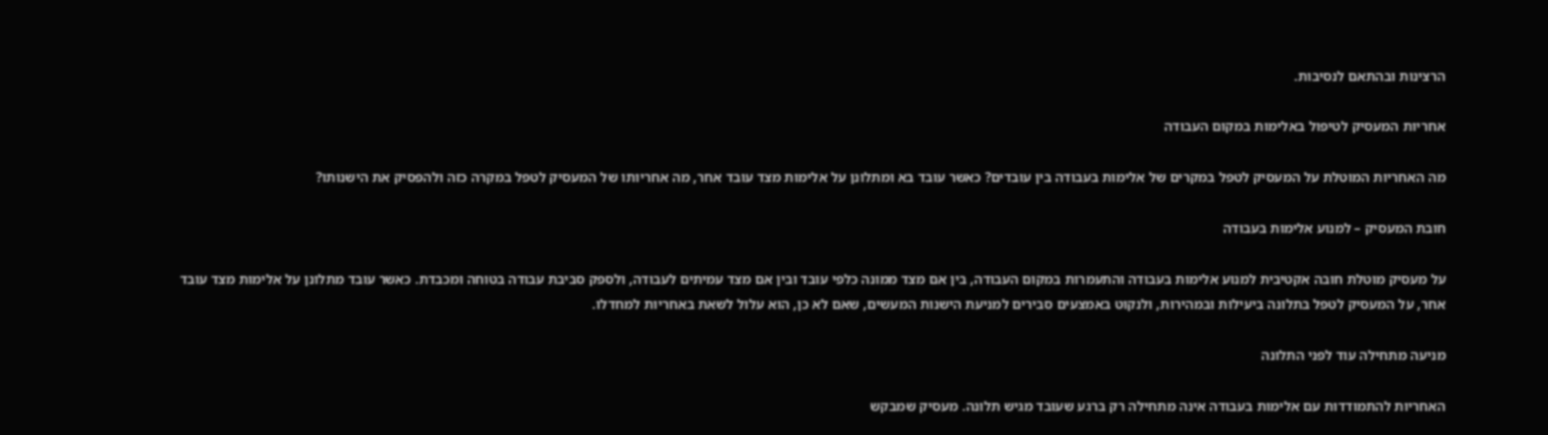הרצינות ובהתאם לנסיבות.

אחריות המעסיק לטיפול באלימות במקום העבודה

מה האחריות המוטלת על המעסיק לטפל במקרים של אלימות בעבודה בין עובדים? כאשר עובד בא ומתלונן על אלימות מצד עובד אחר, מה אחריותו של המעסיק לטפל במקרה כזה ולהפסיק את הישנותו?

חובת המעסיק – למנוע אלימות בעבודה

על מעסיק מוטלת חובה אקטיבית למנוע אלימות בעבודה והתעמרות במקום העבודה, בין אם מצד ממונה כלפי עובד ובין אם מצד עמיתים לעבודה, ולספק סביבת עבודה בטוחה ומכבדת. כאשר עובד מתלונן על אלימות מצד עובד אחר, על המעסיק לטפל בתלונה ביעילות ובמהירות, ולנקוט באמצעים סבירים למניעת הישנות המעשים, שאם לא כן, הוא עלול לשאת באחריות למחדלו.

מניעה מתחילה עוד לפני התלונה

האחריות להתמודדות עם אלימות בעבודה אינה מתחילה רק ברגע שעובד מגיש תלונה. מעסיק שמבקש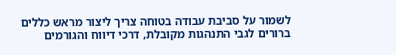לשמור על סביבת עבודה בטוחה צריך ליצור מראש כללים ברורים לגבי התנהגות מקובלת, דרכי דיווח והגורמים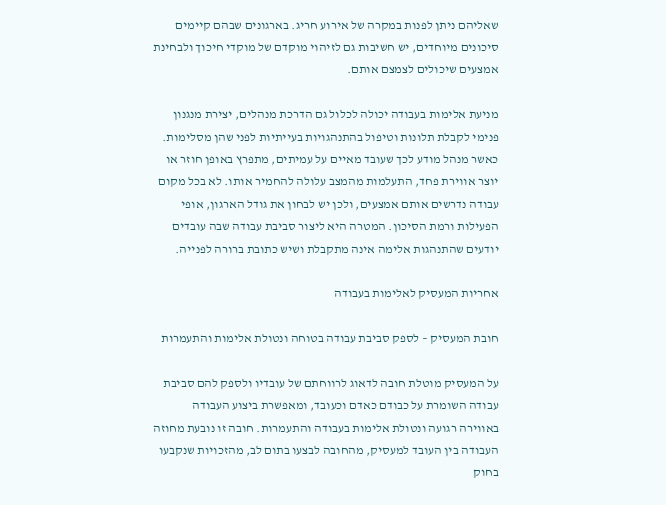שאליהם ניתן לפנות במקרה של אירוע חריג. בארגונים שבהם קיימים סיכונים מיוחדים, יש חשיבות גם לזיהוי מוקדם של מוקדי חיכוך ולבחינת אמצעים שיכולים לצמצם אותם.

מניעת אלימות בעבודה יכולה לכלול גם הדרכת מנהלים, יצירת מנגנון פנימי לקבלת תלונות וטיפול בהתנהגויות בעייתיות לפני שהן מסלימות. כאשר מנהל מודע לכך שעובד מאיים על עמיתים, מתפרץ באופן חוזר או יוצר אווירת פחד, התעלמות מהמצב עלולה להחמיר אותו. לא בכל מקום עבודה נדרשים אותם אמצעים, ולכן יש לבחון את גודל הארגון, אופי הפעילות ורמת הסיכון. המטרה היא ליצור סביבת עבודה שבה עובדים יודעים שהתנהגות אלימה אינה מתקבלת ושיש כתובת ברורה לפנייה.

אחריות המעסיק לאלימות בעבודה

חובת המעסיק – לספק סביבת עבודה בטוחה ונטולת אלימות והתעמרות

על המעסיק מוטלת חובה לדאוג לרווחתם של עובדיו ולספק להם סביבת עבודה השומרת על כבודם כאדם וכעובד, ומאפשרת ביצוע העבודה באווירה רגועה ונטולת אלימות בעבודה והתעמרות. חובה זו נובעת מחוזה העבודה בין העובד למעסיק, מהחובה לבצעו בתום לב, מהזכויות שנקבעו בחוק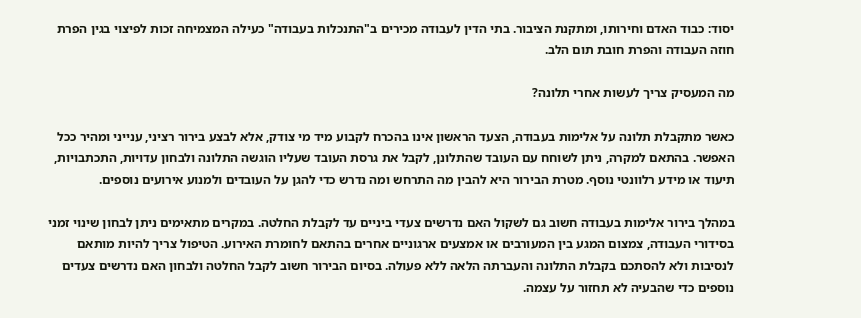יסוד: כבוד האדם וחירותו, ומתקנת הציבור. בתי הדין לעבודה מכירים ב"התנכלות בעבודה" כעילה המצמיחה זכות לפיצוי בגין הפרת חוזה העבודה והפרת חובת תום הלב.

מה המעסיק צריך לעשות אחרי תלונה?

כאשר מתקבלת תלונה על אלימות בעבודה, הצעד הראשון אינו בהכרח לקבוע מיד מי צודק, אלא לבצע בירור רציני, ענייני ומהיר ככל האפשר. בהתאם למקרה, ניתן לשוחח עם העובד שהתלונן, לקבל את גרסת העובד שעליו הוגשה התלונה ולבחון עדויות, התכתבויות, תיעוד או מידע רלוונטי נוסף. מטרת הבירור היא להבין מה התרחש ומה נדרש כדי להגן על העובדים ולמנוע אירועים נוספים.

במהלך בירור אלימות בעבודה חשוב גם לשקול האם נדרשים צעדי ביניים עד לקבלת החלטה. במקרים מתאימים ניתן לבחון שינוי זמני בסידורי העבודה, צמצום המגע בין המעורבים או אמצעים ארגוניים אחרים בהתאם לחומרת האירוע. הטיפול צריך להיות מותאם לנסיבות ולא להסתכם בקבלת התלונה והעברתה הלאה ללא פעולה. בסיום הבירור חשוב לקבל החלטה ולבחון האם נדרשים צעדים נוספים כדי שהבעיה לא תחזור על עצמה.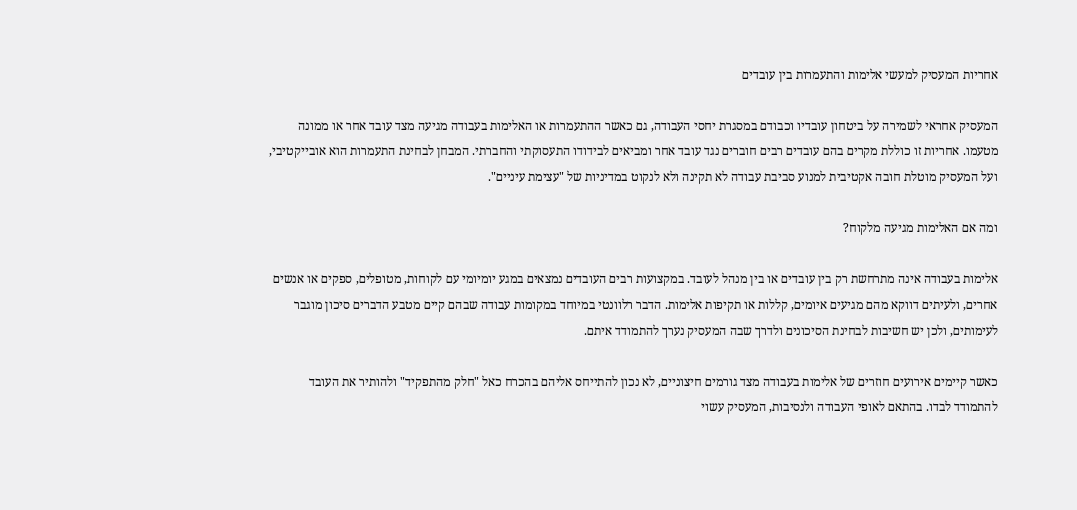אחריות המעסיק למעשי אלימות והתעמרות בין עובדים

המעסיק אחראי לשמירה על ביטחון עובדיו וכבודם במסגרת יחסי העבודה, גם כאשר ההתעמרות או האלימות בעבודה מגיעה מצד עובד אחר או ממונה מטעמו. אחריות זו כוללת מקרים בהם עובדים רבים חוברים נגד עובד אחר ומביאים לבידודו התעסוקתי והחברתי. המבחן לבחינת התעמרות הוא אובייקטיבי, ועל המעסיק מוטלת חובה אקטיבית למנוע סביבת עבודה לא תקינה ולא לנקוט במדיניות של "עצימת עיניים".

ומה אם האלימות מגיעה מלקוח?

אלימות בעבודה אינה מתרחשת רק בין עובדים או בין מנהל לעובד. במקצועות רבים העובדים נמצאים במגע יומיומי עם לקוחות, מטופלים, ספקים או אנשים אחרים, ולעיתים דווקא מהם מגיעים איומים, קללות או תקיפות אלימות. הדבר רלוונטי במיוחד במקומות עבודה שבהם קיים מטבע הדברים סיכון מוגבר לעימותים, ולכן יש חשיבות לבחינת הסיכונים ולדרך שבה המעסיק נערך להתמודד איתם.

כאשר קיימים אירועים חוזרים של אלימות בעבודה מצד גורמים חיצוניים, לא נכון להתייחס אליהם בהכרח כאל "חלק מהתפקיד" ולהותיר את העובד להתמודד לבדו. בהתאם לאופי העבודה ולנסיבות, המעסיק עשוי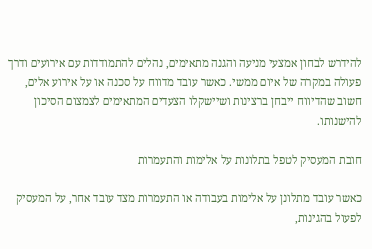להידרש לבחון אמצעי מניעה והגנה מתאימים, נהלים להתמודדות עם אירועים ודרך פעולה במקרה של איום ממשי. כאשר עובד מדווח על סכנה או על אירוע אלים, חשוב שהדיווח ייבחן ברצינות ושיישקלו הצעדים המתאימים לצמצום הסיכון להישנותו.

חובת המעסיק לטפל בתלונות על אלימות והתעמרות

כאשר עובד מתלונן על אלימות בעבודה או התעמרות מצד עובד אחר, על המעסיק לפעול בהגינות,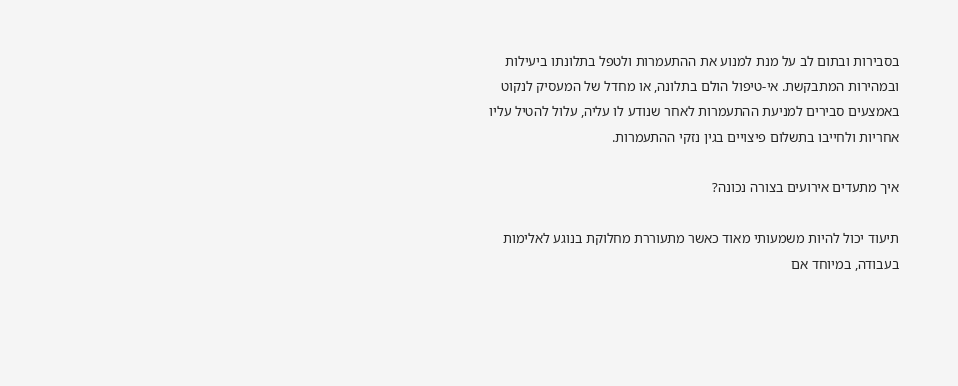בסבירות ובתום לב על מנת למנוע את ההתעמרות ולטפל בתלונתו ביעילות ובמהירות המתבקשת. אי-טיפול הולם בתלונה, או מחדל של המעסיק לנקוט באמצעים סבירים למניעת ההתעמרות לאחר שנודע לו עליה, עלול להטיל עליו אחריות ולחייבו בתשלום פיצויים בגין נזקי ההתעמרות.

איך מתעדים אירועים בצורה נכונה?

תיעוד יכול להיות משמעותי מאוד כאשר מתעוררת מחלוקת בנוגע לאלימות בעבודה, במיוחד אם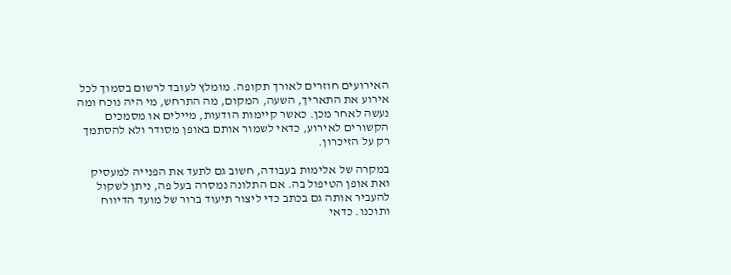האירועים חוזרים לאורך תקופה. מומלץ לעובד לרשום בסמוך לכל אירוע את התאריך, השעה, המקום, מה התרחש, מי היה נוכח ומה נעשה לאחר מכן. כאשר קיימות הודעות, מיילים או מסמכים הקשורים לאירוע, כדאי לשמור אותם באופן מסודר ולא להסתמך רק על הזיכרון.

במקרה של אלימות בעבודה, חשוב גם לתעד את הפנייה למעסיק ואת אופן הטיפול בה. אם התלונה נמסרה בעל פה, ניתן לשקול להעביר אותה גם בכתב כדי ליצור תיעוד ברור של מועד הדיווח ותוכנו. כדאי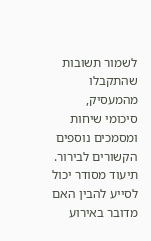לשמור תשובות שהתקבלו מהמעסיק, סיכומי שיחות ומסמכים נוספים הקשורים לבירור. תיעוד מסודר יכול לסייע להבין האם מדובר באירוע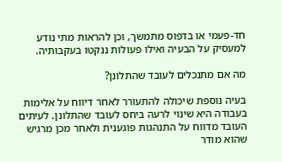חד-פעמי או בדפוס מתמשך, וכן להראות מתי נודע למעסיק על הבעיה ואילו פעולות ננקטו בעקבותיה.

מה אם מתנכלים לעובד שהתלונן?

בעיה נוספת שיכולה להתעורר לאחר דיווח על אלימות בעבודה היא שינוי לרעה ביחס לעובד שהתלונן. לעיתים העובד מדווח על התנהגות פוגענית ולאחר מכן מרגיש שהוא מודר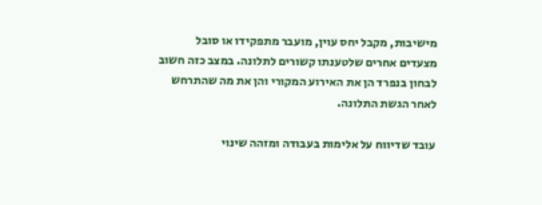מישיבות, מקבל יחס עוין, מועבר מתפקידו או סובל מצעדים אחרים שלטענתו קשורים לתלונה. במצב כזה חשוב לבחון בנפרד הן את האירוע המקורי והן את מה שהתרחש לאחר הגשת התלונה.

עובד שדיווח על אלימות בעבודה ומזהה שינוי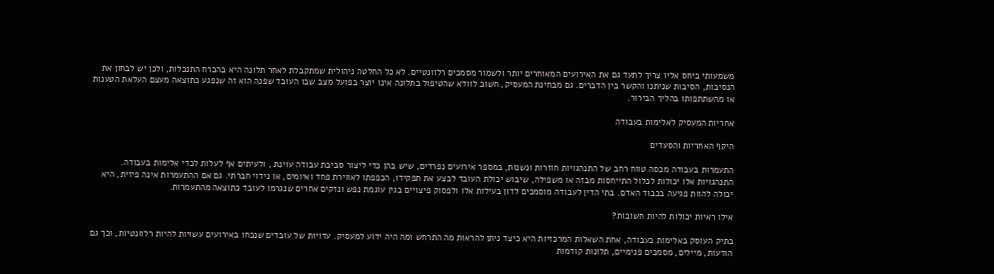משמעותי ביחס אליו צריך לתעד גם את האירועים המאוחרים יותר ולשמור מסמכים רלוונטיים. לא כל החלטה ניהולית שמתקבלת לאחר תלונה היא בהכרח התנכלות, ולכן יש לבחון את הנסיבות, הסיבות שניתנו והקשר בין הדברים. גם מבחינת המעסיק, חשוב לוודא שהטיפול בתלונה אינו יוצר בפועל מצב שבו העובד שפנה הוא זה שנפגע כתוצאה מעצם העלאת הטענות או מהשתתפותו בהליך הבירור.

אחריות המעסיק לאלימות בעבודה

היקף האחריות והסעדים

התעמרות בעבודה מכסה טווח רחב של התנהגויות חוזרות ונשנות, במספר אירועים נפרדים, שיש בהן כדי ליצור סביבת עבודה עוינת , ולעיתים אף לעלות לכדי אלימות בעבודה. התנהגויות אלו יכולות לכלול התייחסות מבזה או משפילה, שיבוש יכולת העובד לבצע את תפקידו, הכפפתו לאווירת פחד ואיומים, או נידוי חברתי. גם אם ההתעמרות אינה פיזית, היא יכולה להוות פגיעה בכבוד האדם. בתי הדין לעבודה מוסמכים לדון בעילות אלו ולפסוק פיצויים בגין עוגמת נפש ונזקים אחרים שנגרמו לעובד כתוצאה מהתעמרות.

אילו ראיות יכולות להיות חשובות?

בתיק העוסק באלימות בעבודה, אחת השאלות המרכזיות היא כיצד ניתן להראות מה התרחש ומה היה ידוע למעסיק. עדויות של עובדים שנכחו באירועים עשויות להיות רלוונטיות, וכך גם הודעות, מיילים, מסמכים פנימיים, תלונות קודמות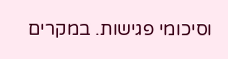וסיכומי פגישות. במקרים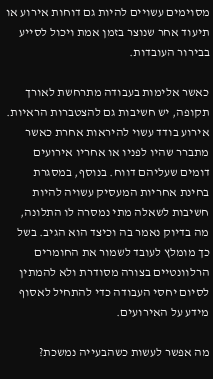מסוימים עשויים להיות גם דוחות אירוע או תיעוד אחר שנוצר בזמן אמת ויכול לסייע בבירור העובדות.

כאשר אלימות בעבודה מתרחשת לאורך תקופה, יש חשיבות גם להצטברות הראיות. אירוע בודד עשוי להיראות אחרת כאשר מתברר שהיו לפניו או אחריו אירועים דומים שעליהם דווח. בנוסף, במסגרת בחינת אחריות המעסיק עשויה להיות חשיבות לשאלה מתי נמסרה לו התלונה, מה בדיוק נאמר בה וכיצד הוא הגיב. בשל כך מומלץ לעובד לשמור את החומרים הרלוונטיים בצורה מסודרת ולא להמתין לסיום יחסי העבודה כדי להתחיל לאסוף מידע על האירועים.

מה אפשר לעשות כשהבעייה נמשכת?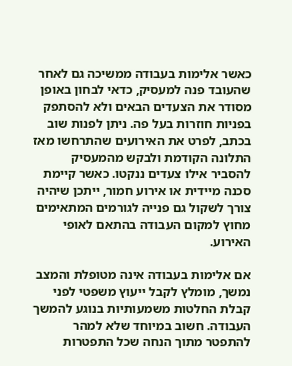כאשר אלימות בעבודה ממשיכה גם לאחר שהעובד פנה למעסיק, כדאי לבחון באופן מסודר את הצעדים הבאים ולא להסתפק בפניות חוזרות בעל פה. ניתן לפנות שוב בכתב, לפרט את האירועים שהתרחשו מאז התלונה הקודמת ולבקש מהמעסיק להסביר אילו צעדים ננקטו. כאשר קיימת סכנה מיידית או אירוע חמור, ייתכן שיהיה צורך לשקול גם פנייה לגורמים המתאימים מחוץ למקום העבודה בהתאם לאופי האירוע.

אם אלימות בעבודה אינה מטופלת והמצב נמשך, מומלץ לקבל ייעוץ משפטי לפני קבלת החלטות משמעותיות בנוגע להמשך העבודה. חשוב במיוחד שלא למהר להתפטר מתוך הנחה שכל התפטרות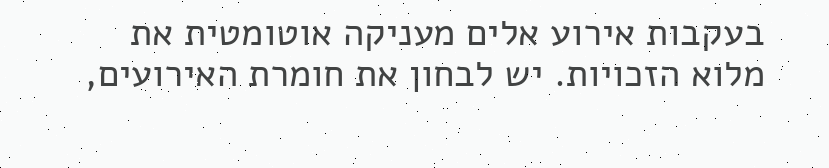בעקבות אירוע אלים מעניקה אוטומטית את מלוא הזכויות. יש לבחון את חומרת האירועים,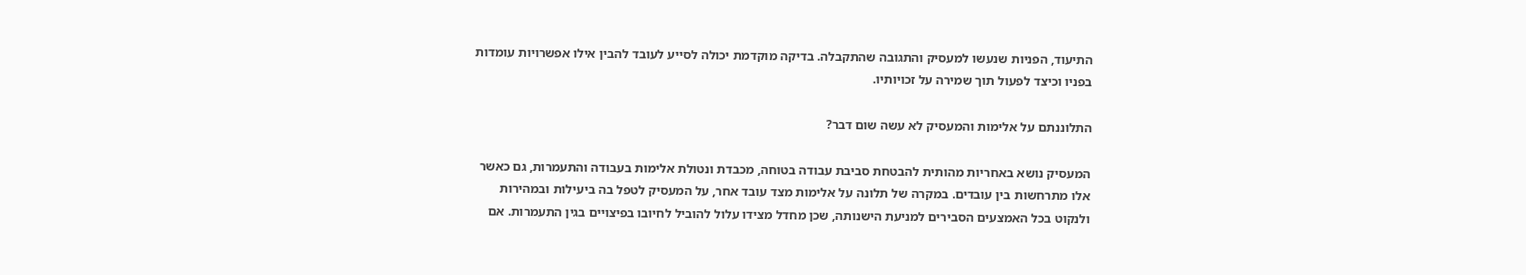התיעוד, הפניות שנעשו למעסיק והתגובה שהתקבלה. בדיקה מוקדמת יכולה לסייע לעובד להבין אילו אפשרויות עומדות בפניו וכיצד לפעול תוך שמירה על זכויותיו.

התלוננתם על אלימות והמעסיק לא עשה שום דבר?

המעסיק נושא באחריות מהותית להבטחת סביבת עבודה בטוחה, מכבדת ונטולת אלימות בעבודה והתעמרות, גם כאשר אלו מתרחשות בין עובדים. במקרה של תלונה על אלימות מצד עובד אחר, על המעסיק לטפל בה ביעילות ובמהירות ולנקוט בכל האמצעים הסבירים למניעת הישנותה, שכן מחדל מצידו עלול להוביל לחיובו בפיצויים בגין התעמרות. אם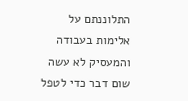התלוננתם על אלימות בעבודה והמעסיק לא עשה שום דבר כדי לטפל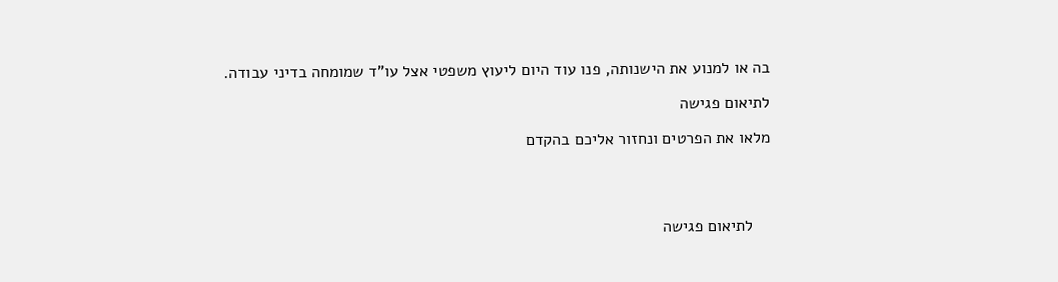בה או למנוע את הישנותה, פנו עוד היום ליעוץ משפטי אצל עו"ד שמומחה בדיני עבודה.

לתיאום פגישה

מלאו את הפרטים ונחזור אליכם בהקדם




    לתיאום פגישה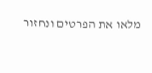מלאו את הפרטים ונחזור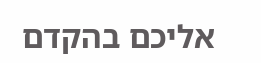אליכם בהקדם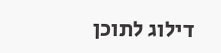דילוג לתוכן